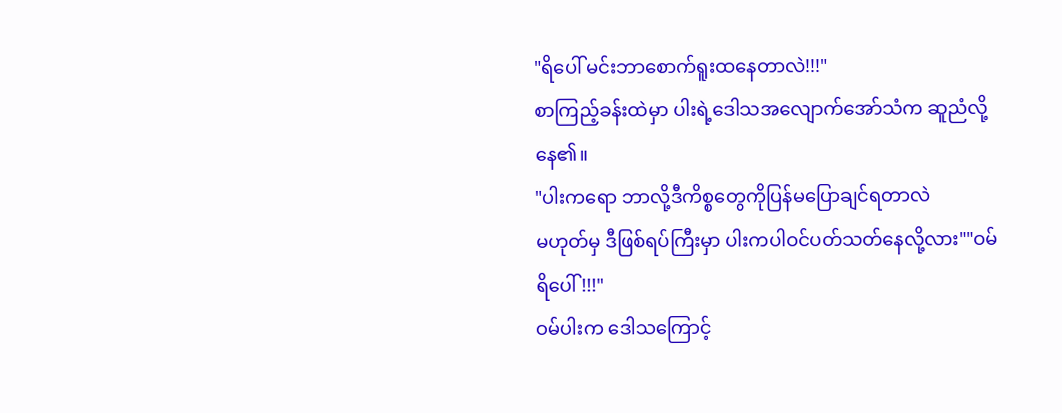"ရိပေါ် မင်းဘာစောက်ရူးထနေတာလဲ!!!"
စာကြည့်ခန်းထဲမှာ ပါးရဲ့ဒေါသအလျောက်အော်သံက ဆူညံလို့နေ၏။
"ပါးကရော ဘာလို့ဒီကိစ္စတွေကိုပြန်မပြောချင်ရတာလဲ
မဟုတ်မှ ဒီဖြစ်ရပ်ကြီးမှာ ပါးကပါဝင်ပတ်သတ်နေလို့လား""ဝမ်ရိပေါ်!!!"
ဝမ်ပါးက ဒေါသကြောင့်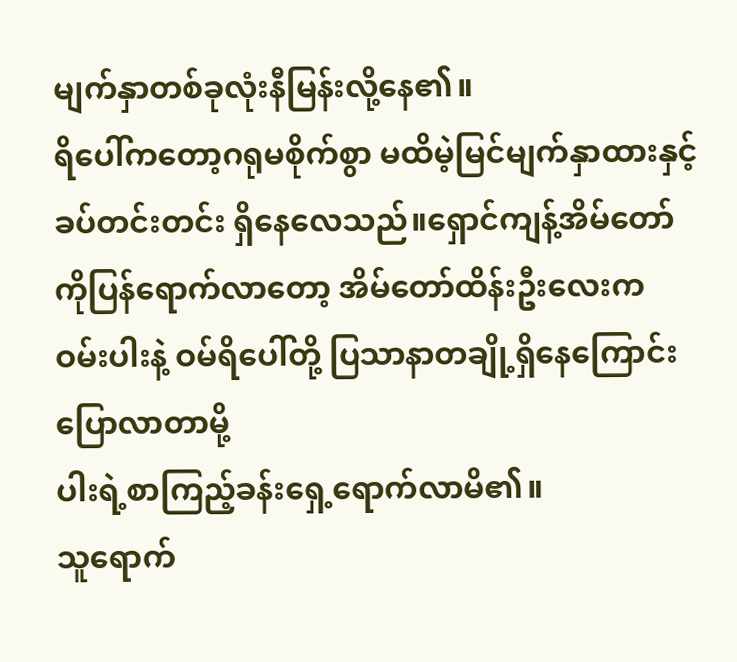မျက်နှာတစ်ခုလုံးနီမြန်းလို့နေ၏။
ရိပေါ်ကတော့ဂရုမစိုက်စွာ မထိမဲ့မြင်မျက်နှာထားနှင့်
ခပ်တင်းတင်း ရှိနေလေသည်။ရှောင်ကျန့်အိမ်တော်ကိုပြန်ရောက်လာတော့ အိမ်တော်ထိန်းဦးလေးက
ဝမ်းပါးနဲ့ ဝမ်ရိပေါ်တို့ ပြသာနာတချို့ရှိနေကြောင်းပြောလာတာမို့
ပါးရဲ့စာကြည့်ခန်းရှေ့ရောက်လာမိ၏။
သူရောက်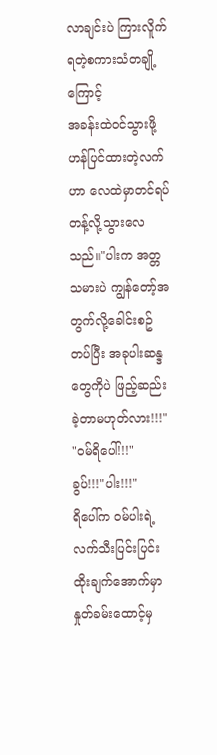လာချင်းပဲ ကြားလိူက်ရတဲ့စကားသံတချို့ကြောင့်
အခန်းထဲဝင်သွားဖို့ ဟန်ပြင်ထားတဲ့လက်ဟာ လေထဲမှာတင်ရပ်တန့်လို့သွားလေသည်။"ပါးက အတ္တသမားပဲ ကျွန်တော့်အတွက်လို့ခေါင်းစဥ်တပ်ပြီး အခုပါးဆန္ဒတွေကိုပဲ ဖြည့်ဆည်းခဲ့တာမဟုတ်လား!!!"
"ဝမ်ရိပေါ်!!!"
ခွပ်!!!"ပါး!!!"
ရိပေါ်က ဝမ်ပါးရဲ့ လက်သီးပြင်းပြင်းထိုးချက်အောက်မှာ နှုတ်ခမ်းထောင့်မှ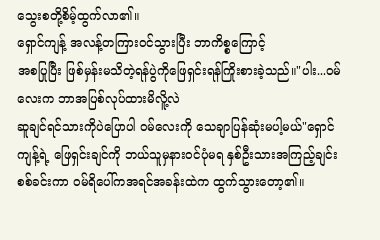သွေးစတို့စိမ့်ထွက်လာ၏။
ရှောင်ကျန့် အလန့်တကြားဝင်သွားပြီး ဘာကိစ္စကြောင့်
အစပြုပြီး ဖြစ်မှန်းမသိတဲ့ရန်ပွဲကိုဖြေရှင်းရန်ကြိုးစားခဲ့သည်။"ပါး...ဝမ်လေးက ဘာအပြစ်လုပ်ထားမိလိူ့လဲ
ဆူချင်ရင်သားကိုပဲပြောပါ ဝမ်လေးကို သေချာပြန်ဆုံးမပါ့မယ်"ရှောင်ကျန့်ရဲ့ ဖြေရှင်းချင်ကို ဘယ်သူမှနားဝင်ပုံမရ နှစ်ဦးသားအကြည့်ချင်းစစ်ခင်းကာ ဝမ်ရိပေါ်ကအရင်အခန်းထဲက ထွက်သွားတော့၏။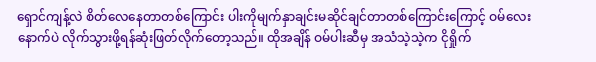ရှောင်ကျန့်လဲ စိတ်လေနေတာတစ်ကြောင်း ပါးကိုမျက်နှာချင်းမဆိုင်ချင်တာတစ်ကြောင်းကြောင့် ဝမ်လေးနောက်ပဲ လိုက်သွားဖို့ရန်ဆုံးဖြတ်လိုက်တော့သည်။ ထိုအချိန် ဝမ်ပါးဆီမှ အသံသဲ့သဲ့က ငိုရှိုက်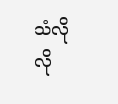သံလိုလို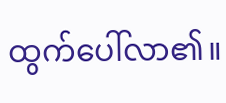ထွက်ပေါ်လာ၏။